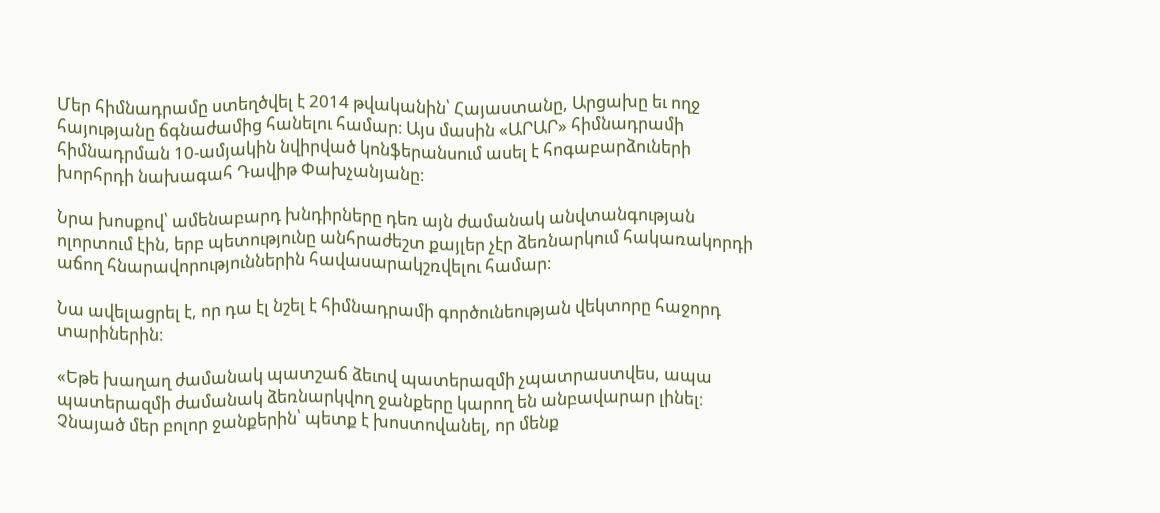Մեր հիմնադրամը ստեղծվել է 2014 թվականին՝ Հայաստանը, Արցախը եւ ողջ հայությանը ճգնաժամից հանելու համար։ Այս մասին «ԱՐԱՐ» հիմնադրամի հիմնադրման 10-ամյակին նվիրված կոնֆերանսում ասել է հոգաբարձուների խորհրդի նախագահ Դավիթ Փախչանյանը։

Նրա խոսքով՝ ամենաբարդ խնդիրները դեռ այն ժամանակ անվտանգության ոլորտում էին, երբ պետությունը անհրաժեշտ քայլեր չէր ձեռնարկում հակառակորդի աճող հնարավորություններին հավասարակշռվելու համար։

Նա ավելացրել է, որ դա էլ նշել է հիմնադրամի գործունեության վեկտորը հաջորդ տարիներին։

«Եթե խաղաղ ժամանակ պատշաճ ձեւով պատերազմի չպատրաստվես, ապա պատերազմի ժամանակ ձեռնարկվող ջանքերը կարող են անբավարար լինել։ Չնայած մեր բոլոր ջանքերին՝ պետք է խոստովանել, որ մենք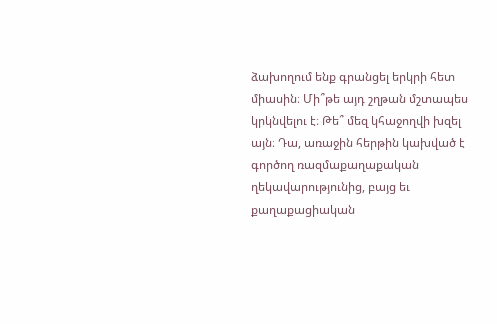ձախողում ենք գրանցել երկրի հետ միասին։ Մի՞թե այդ շղթան մշտապես կրկնվելու է։ Թե՞ մեզ կհաջողվի խզել այն։ Դա, առաջին հերթին կախված է գործող ռազմաքաղաքական ղեկավարությունից, բայց եւ քաղաքացիական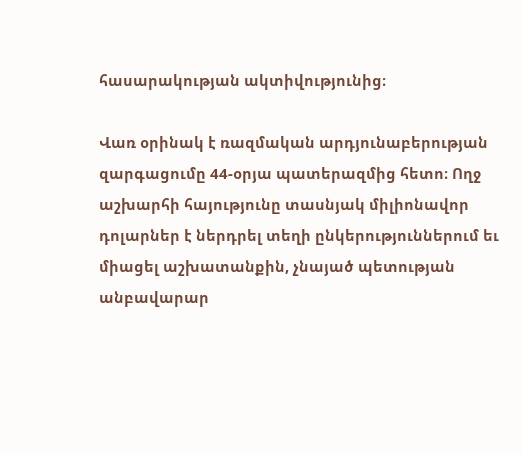հասարակության ակտիվությունից։

Վառ օրինակ է ռազմական արդյունաբերության զարգացումը 44-օրյա պատերազմից հետո։ Ողջ աշխարհի հայությունը տասնյակ միլիոնավոր դոլարներ է ներդրել տեղի ընկերություններում եւ միացել աշխատանքին, չնայած պետության անբավարար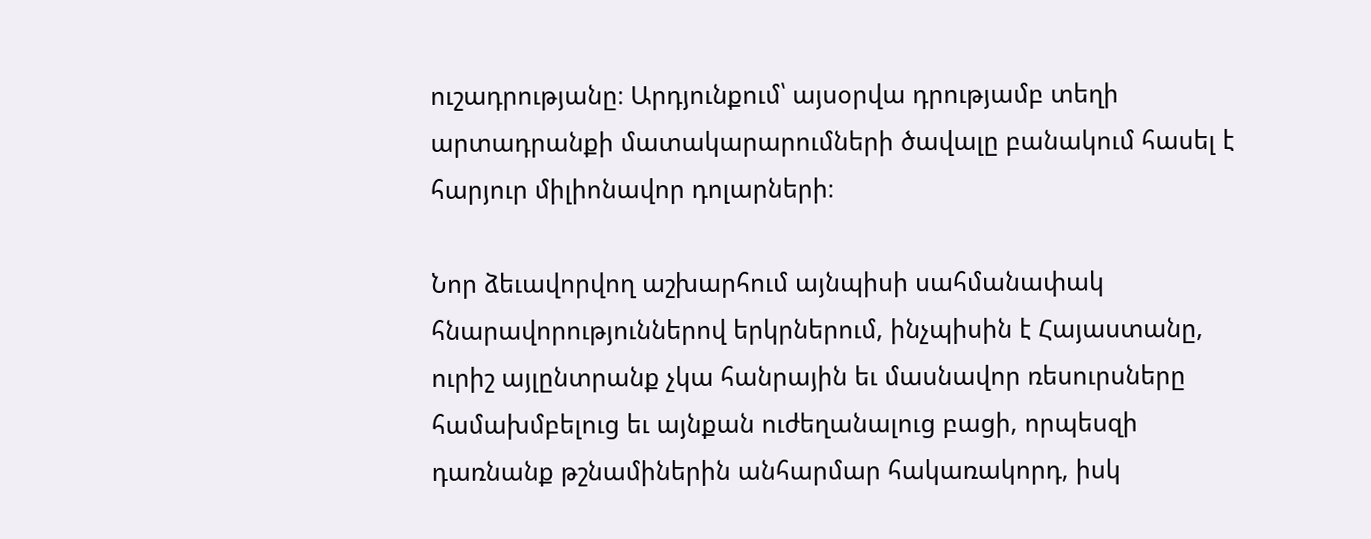ուշադրությանը։ Արդյունքում՝ այսօրվա դրությամբ տեղի արտադրանքի մատակարարումների ծավալը բանակում հասել է հարյուր միլիոնավոր դոլարների։

Նոր ձեւավորվող աշխարհում այնպիսի սահմանափակ հնարավորություններով երկրներում, ինչպիսին է Հայաստանը, ուրիշ այլընտրանք չկա հանրային եւ մասնավոր ռեսուրսները համախմբելուց եւ այնքան ուժեղանալուց բացի, որպեսզի դառնանք թշնամիներին անհարմար հակառակորդ, իսկ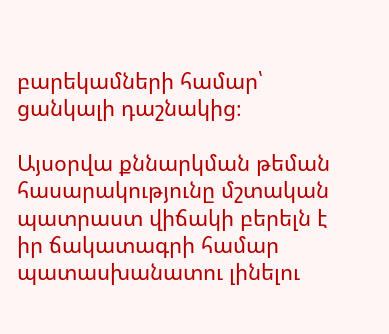բարեկամների համար՝ ցանկալի դաշնակից։

Այսօրվա քննարկման թեման հասարակությունը մշտական պատրաստ վիճակի բերելն է իր ճակատագրի համար պատասխանատու լինելու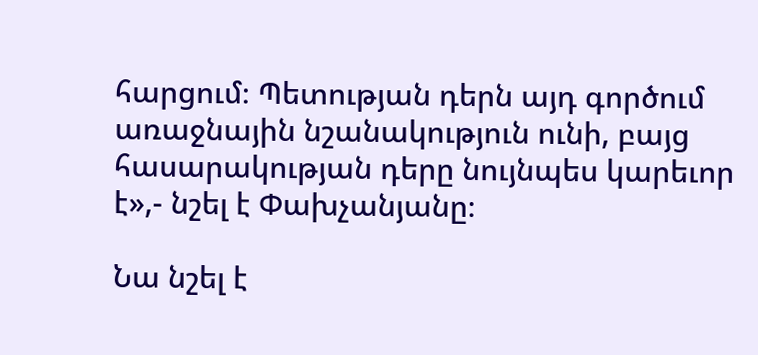հարցում։ Պետության դերն այդ գործում առաջնային նշանակություն ունի, բայց հասարակության դերը նույնպես կարեւոր է»,- նշել է Փախչանյանը։

Նա նշել է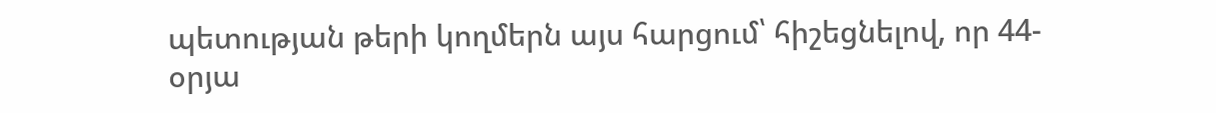պետության թերի կողմերն այս հարցում՝ հիշեցնելով, որ 44-օրյա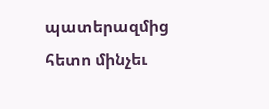պատերազմից հետո մինչեւ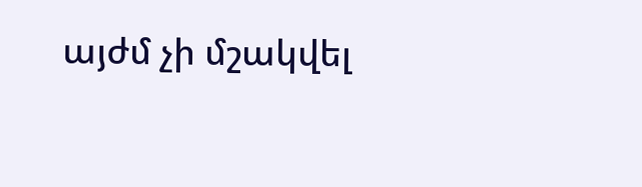այժմ չի մշակվել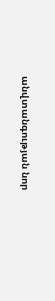անվտանգության նոր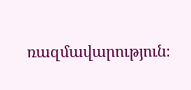ռազմավարություն։